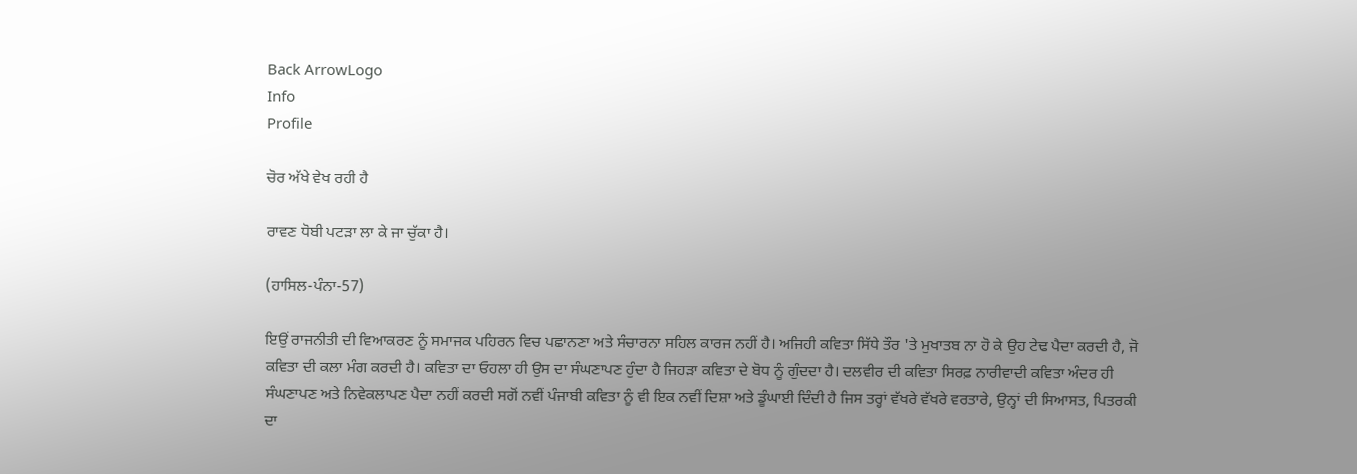Back ArrowLogo
Info
Profile

ਚੋਰ ਅੱਖੇ ਵੇਖ ਰਹੀ ਹੈ

ਰਾਵਣ ਧੋਬੀ ਪਟੜਾ ਲਾ ਕੇ ਜਾ ਚੁੱਕਾ ਹੈ।

(ਹਾਸਿਲ-ਪੰਨਾ-57)

ਇਉਂ ਰਾਜਨੀਤੀ ਦੀ ਵਿਆਕਰਣ ਨੂੰ ਸਮਾਜਕ ਪਹਿਰਨ ਵਿਚ ਪਛਾਨਣਾ ਅਤੇ ਸੰਚਾਰਨਾ ਸਹਿਲ ਕਾਰਜ ਨਹੀਂ ਹੈ। ਅਜਿਹੀ ਕਵਿਤਾ ਸਿੱਧੇ ਤੌਰ 'ਤੇ ਮੁਖਾਤਬ ਨਾ ਹੋ ਕੇ ਉਹ ਟੇਢ ਪੈਦਾ ਕਰਦੀ ਹੈ, ਜੋ ਕਵਿਤਾ ਦੀ ਕਲਾ ਮੰਗ ਕਰਦੀ ਹੈ। ਕਵਿਤਾ ਦਾ ਓਹਲਾ ਹੀ ਉਸ ਦਾ ਸੰਘਣਾਪਣ ਹੁੰਦਾ ਹੈ ਜਿਹੜਾ ਕਵਿਤਾ ਦੇ ਬੋਧ ਨੂੰ ਗੁੰਦਦਾ ਹੈ। ਦਲਵੀਰ ਦੀ ਕਵਿਤਾ ਸਿਰਫ਼ ਨਾਰੀਵਾਦੀ ਕਵਿਤਾ ਅੰਦਰ ਹੀ ਸੰਘਣਾਪਣ ਅਤੇ ਨਿਵੇਕਲਾਪਣ ਪੈਦਾ ਨਹੀਂ ਕਰਦੀ ਸਗੋਂ ਨਵੀਂ ਪੰਜਾਬੀ ਕਵਿਤਾ ਨੂੰ ਵੀ ਇਕ ਨਵੀਂ ਦਿਸ਼ਾ ਅਤੇ ਡੂੰਘਾਈ ਦਿੰਦੀ ਹੈ ਜਿਸ ਤਰ੍ਹਾਂ ਵੱਖਰੇ ਵੱਖਰੇ ਵਰਤਾਰੇ, ਉਨ੍ਹਾਂ ਦੀ ਸਿਆਸਤ, ਪਿਤਰਕੀ ਦਾ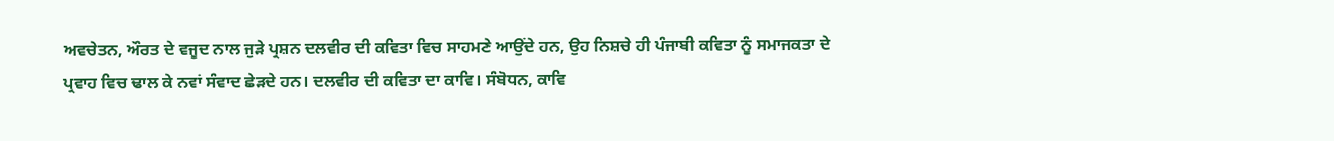ਅਵਚੇਤਨ, ਔਰਤ ਦੇ ਵਜੂਦ ਨਾਲ ਜੁੜੇ ਪ੍ਰਸ਼ਨ ਦਲਵੀਰ ਦੀ ਕਵਿਤਾ ਵਿਚ ਸਾਹਮਣੇ ਆਉਂਦੇ ਹਨ, ਉਹ ਨਿਸ਼ਚੇ ਹੀ ਪੰਜਾਬੀ ਕਵਿਤਾ ਨੂੰ ਸਮਾਜਕਤਾ ਦੇ ਪ੍ਰਵਾਹ ਵਿਚ ਢਾਲ ਕੇ ਨਵਾਂ ਸੰਵਾਦ ਛੇੜਦੇ ਹਨ। ਦਲਵੀਰ ਦੀ ਕਵਿਤਾ ਦਾ ਕਾਵਿ। ਸੰਬੋਧਨ, ਕਾਵਿ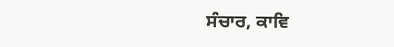ਸੰਚਾਰ, ਕਾਵਿ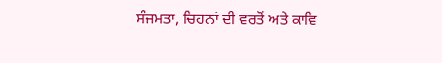ਸੰਜਮਤਾ, ਚਿਹਨਾਂ ਦੀ ਵਰਤੋਂ ਅਤੇ ਕਾਵਿ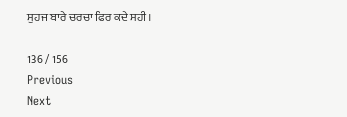ਸੁਹਜ ਬਾਰੇ ਚਰਚਾ ਫਿਰ ਕਦੇ ਸਹੀ।

136 / 156
Previous
Next